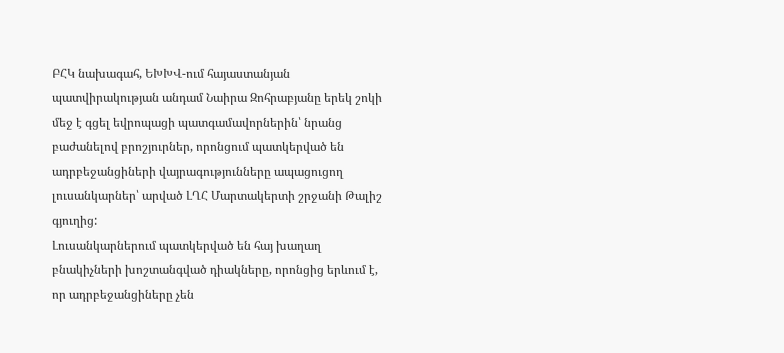ԲՀԿ նախագահ, ԵԽԽՎ-ում հայաստանյան պատվիրակության անդամ Նաիրա Զոհրաբյանը երեկ շոկի մեջ է գցել եվրոպացի պատգամավորներին՝ նրանց բաժանելով բրոշյուրներ, որոնցում պատկերված են ադրբեջանցիների վայրագությունները ապացուցող լուսանկարներ՝ արված ԼՂՀ Մարտակերտի շրջանի Թալիշ գյուղից:
Լուսանկարներում պատկերված են հայ խաղաղ բնակիչների խոշտանգված դիակները, որոնցից երևում է, որ ադրբեջանցիները չեն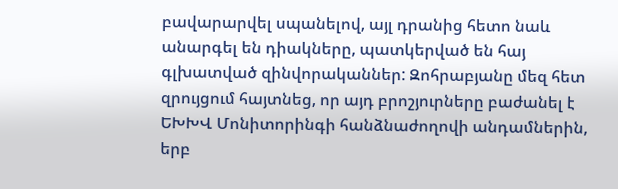բավարարվել սպանելով, այլ դրանից հետո նաև անարգել են դիակները, պատկերված են հայ գլխատված զինվորականներ: Զոհրաբյանը մեզ հետ զրույցում հայտնեց, որ այդ բրոշյուրները բաժանել է ԵԽԽՎ Մոնիտորինգի հանձնաժողովի անդամներին, երբ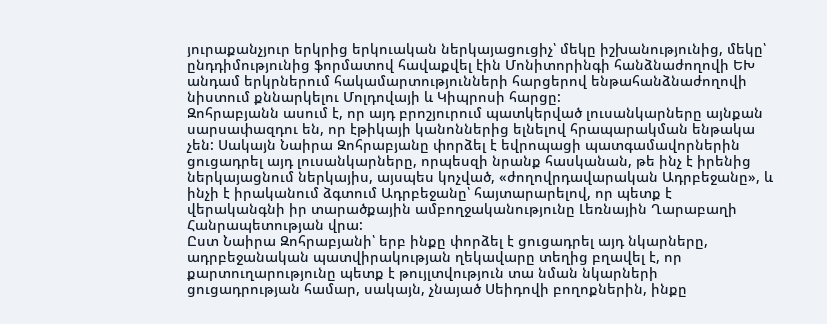յուրաքանչյուր երկրից երկուական ներկայացուցիչ՝ մեկը իշխանությունից, մեկը՝ ընդդիմությունից ֆորմատով հավաքվել էին Մոնիտորինգի հանձնաժողովի ԵԽ անդամ երկրներում հակամարտությունների հարցերով ենթահանձնաժողովի նիստում քննարկելու Մոլդովայի և Կիպրոսի հարցը:
Զոհրաբյանն ասում է, որ այդ բրոշյուրում պատկերված լուսանկարները այնքան սարսափազդու են, որ էթիկայի կանոններից ելնելով հրապարակման ենթակա չեն: Սակայն Նաիրա Զոհրաբյանը փորձել է եվրոպացի պատգամավորներին ցուցադրել այդ լուսանկարները, որպեսզի նրանք հասկանան, թե ինչ է իրենից ներկայացնում ներկայիս, այսպես կոչված, «ժողովրդավարական Ադրբեջանը», և ինչի է իրականում ձգտում Ադրբեջանը՝ հայտարարելով, որ պետք է վերականգնի իր տարածքային ամբողջականությունը Լեռնային Ղարաբաղի Հանրապետության վրա:
Ըստ Նաիրա Զոհրաբյանի՝ երբ ինքը փորձել է ցուցադրել այդ նկարները, ադրբեջանական պատվիրակության ղեկավարը տեղից բղավել է, որ քարտուղարությունը պետք է թույլտվություն տա նման նկարների ցուցադրության համար, սակայն, չնայած Սեիդովի բողոքներին, ինքը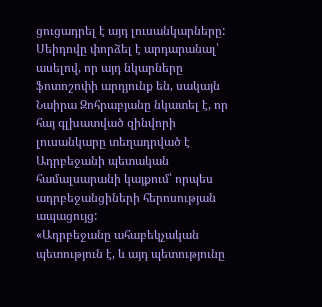ցուցադրել է այդ լուսանկարները: Սեիդովը փորձել է արդարանալ՝ ասելով, որ այդ նկարները ֆոտոշոփի արդյունք են, սակայն Նաիրա Զոհրաբյանը նկատել է, որ հայ գլխատված զինվորի լուսանկարը տեղադրված է Ադրբեջանի պետական համալսարանի կայքում՝ որպես ադրբեջանցիների հերոսության ապացույց:
«Ադրբեջանը ահաբեկչական պետություն է, և այդ պետությունը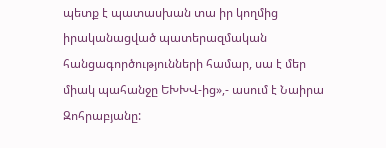պետք է պատասխան տա իր կողմից իրականացված պատերազմական հանցագործությունների համար, սա է մեր միակ պահանջը ԵԽԽՎ-ից»,- ասում է Նաիրա Զոհրաբյանը: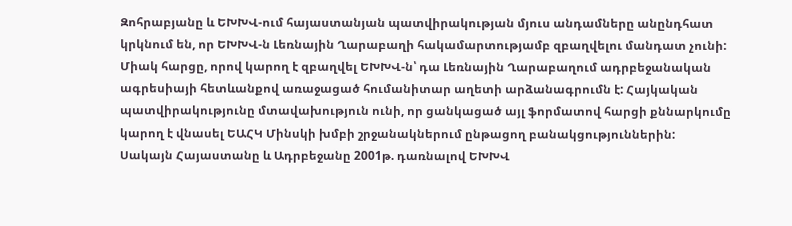Զոհրաբյանը և ԵԽԽՎ-ում հայաստանյան պատվիրակության մյուս անդամները անընդհատ կրկնում են, որ ԵԽԽՎ-ն Լեռնային Ղարաբաղի հակամարտությամբ զբաղվելու մանդատ չունի: Միակ հարցը, որով կարող է զբաղվել ԵԽԽՎ-ն՝ դա Լեռնային Ղարաբաղում ադրբեջանական ագրեսիայի հետևանքով առաջացած հումանիտար աղետի արձանագրումն է: Հայկական պատվիրակությունը մտավախություն ունի, որ ցանկացած այլ ֆորմատով հարցի քննարկումը կարող է վնասել ԵԱՀԿ Մինսկի խմբի շրջանակներում ընթացող բանակցություններին:
Սակայն Հայաստանը և Ադրբեջանը 2001թ. դառնալով ԵԽԽՎ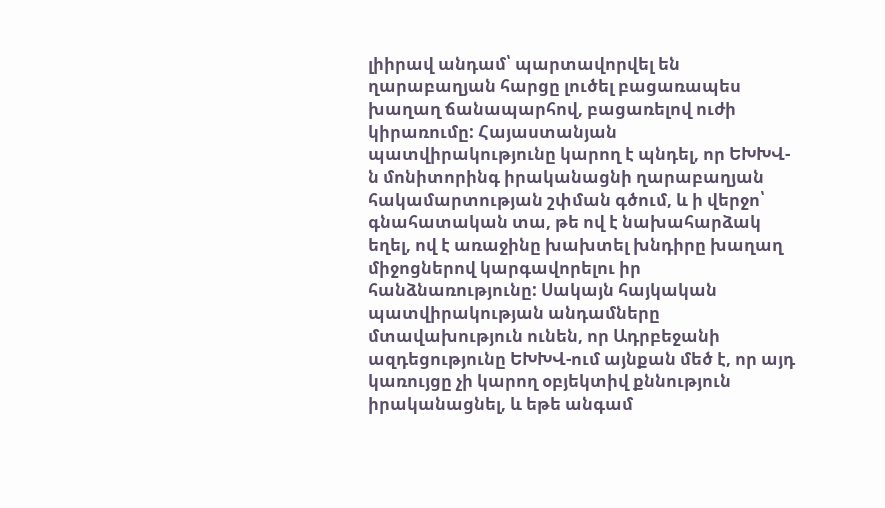լիիրավ անդամ՝ պարտավորվել են ղարաբաղյան հարցը լուծել բացառապես խաղաղ ճանապարհով, բացառելով ուժի կիրառումը: Հայաստանյան պատվիրակությունը կարող է պնդել, որ ԵԽԽՎ-ն մոնիտորինգ իրականացնի ղարաբաղյան հակամարտության շփման գծում, և ի վերջո՝ գնահատական տա, թե ով է նախահարձակ եղել, ով է առաջինը խախտել խնդիրը խաղաղ միջոցներով կարգավորելու իր հանձնառությունը: Սակայն հայկական պատվիրակության անդամները մտավախություն ունեն, որ Ադրբեջանի ազդեցությունը ԵԽԽՎ-ում այնքան մեծ է, որ այդ կառույցը չի կարող օբյեկտիվ քննություն իրականացնել, և եթե անգամ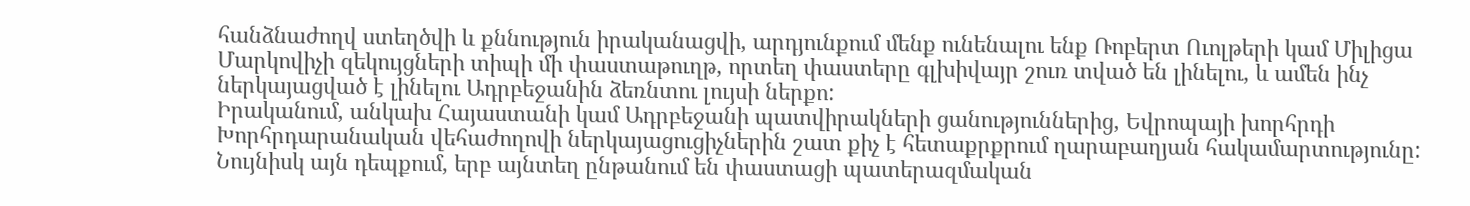հանձնաժողվ ստեղծվի և քննություն իրականացվի, արդյունքում մենք ունենալու ենք Ռոբերտ Ուոլթերի կամ Միլիցա Մարկովիչի զեկույցների տիպի մի փաստաթուղթ, որտեղ փաստերը գլխիվայր շուռ տված են լինելու, և ամեն ինչ ներկայացված է լինելու Ադրբեջանին ձեռնտու լույսի ներքո:
Իրականում, անկախ Հայաստանի կամ Ադրբեջանի պատվիրակների ցանություններից, Եվրոպայի խորհրդի Խորհրդարանական վեհաժողովի ներկայացուցիչներին շատ քիչ է հետաքրքրում ղարաբաղյան հակամարտությունը: Նույնիսկ այն դեպքում, երբ այնտեղ ընթանում են փաստացի պատերազմական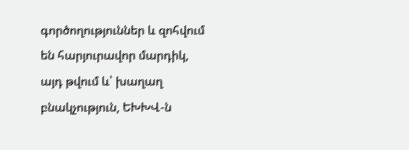գործողություններ և զոհվում են հարյուրավոր մարդիկ, այդ թվում և՝ խաղաղ բնակչություն, ԵԽԽՎ-ն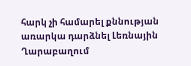հարկ չի համարել քննության առարկա դարձնել Լեռնային Ղարաբաղում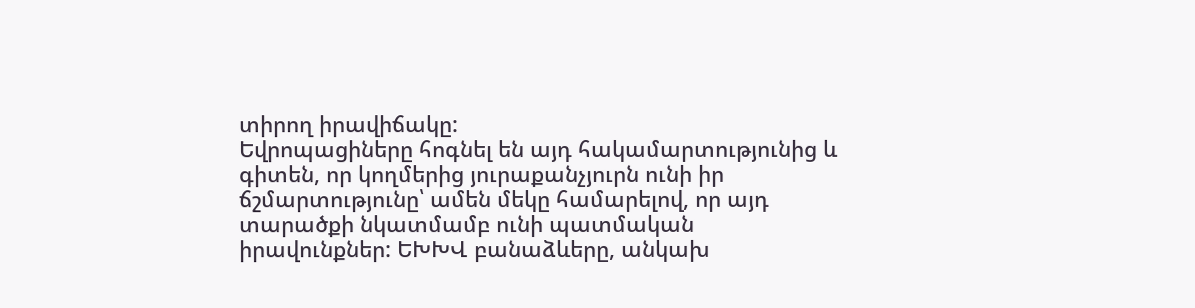տիրող իրավիճակը:
Եվրոպացիները հոգնել են այդ հակամարտությունից և գիտեն, որ կողմերից յուրաքանչյուրն ունի իր ճշմարտությունը՝ ամեն մեկը համարելով, որ այդ տարածքի նկատմամբ ունի պատմական իրավունքներ: ԵԽԽՎ բանաձևերը, անկախ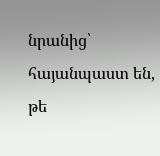նրանից՝ հայանպաստ են, թե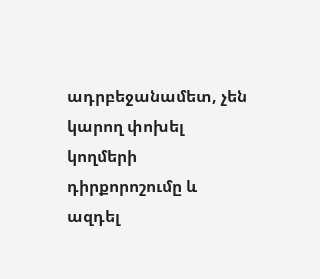ադրբեջանամետ, չեն կարող փոխել կողմերի դիրքորոշումը և ազդել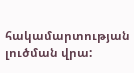հակամարտության լուծման վրա: